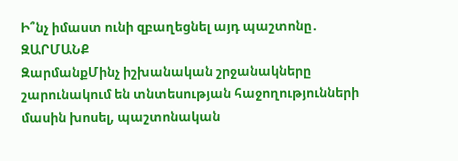Ի՞նչ իմաստ ունի զբաղեցնել այդ պաշտոնը․ ԶԱՐՄԱՆՔ
ԶարմանքՄինչ իշխանական շրջանակները շարունակում են տնտեսության հաջողությունների մասին խոսել, պաշտոնական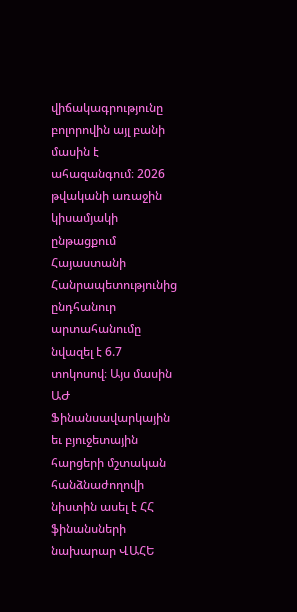վիճակագրությունը բոլորովին այլ բանի մասին է ահազանգում։ 2026 թվականի առաջին կիսամյակի ընթացքում Հայաստանի Հանրապետությունից ընդհանուր արտահանումը նվազել է 6.7 տոկոսով։ Այս մասին ԱԺ Ֆինանսավարկային եւ բյուջետային հարցերի մշտական հանձնաժողովի նիստին ասել է ՀՀ ֆինանսների նախարար ՎԱՀԵ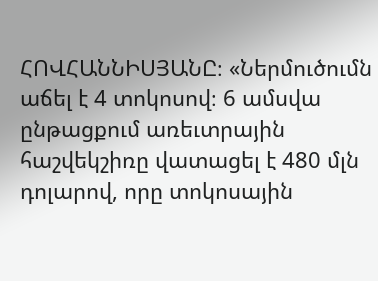ՀՈՎՀԱՆՆԻՍՅԱՆԸ։ «Ներմուծումն աճել է 4 տոկոսով։ 6 ամսվա ընթացքում առեւտրային հաշվեկշիռը վատացել է 480 մլն դոլարով, որը տոկոսային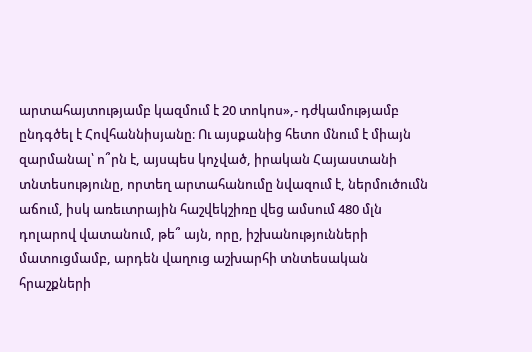արտահայտությամբ կազմում է 20 տոկոս»,- դժկամությամբ ընդգծել է Հովհաննիսյանը։ Ու այսքանից հետո մնում է միայն զարմանալ՝ ո՞րն է, այսպես կոչված, իրական Հայաստանի տնտեսությունը, որտեղ արտահանումը նվազում է, ներմուծումն աճում, իսկ առեւտրային հաշվեկշիռը վեց ամսում 480 մլն դոլարով վատանում, թե՞ այն, որը, իշխանությունների մատուցմամբ, արդեն վաղուց աշխարհի տնտեսական հրաշքների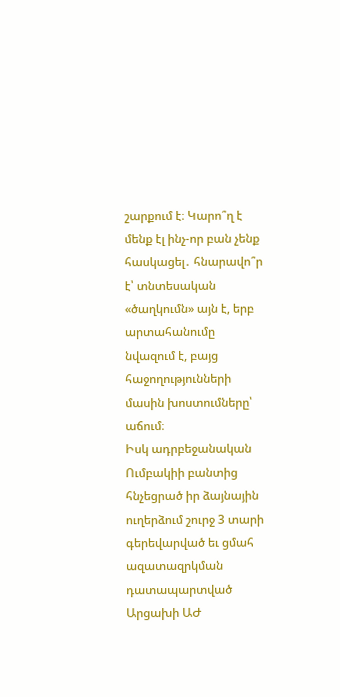շարքում է։ Կարո՞ղ է մենք էլ ինչ-որ բան չենք հասկացել․ հնարավո՞ր է՝ տնտեսական «ծաղկումն» այն է, երբ արտահանումը նվազում է, բայց հաջողությունների մասին խոստումները՝ աճում։
Իսկ ադրբեջանական Ումբակիի բանտից հնչեցրած իր ձայնային ուղերձում շուրջ 3 տարի գերեվարված եւ ցմահ ազատազրկման դատապարտված Արցախի ԱԺ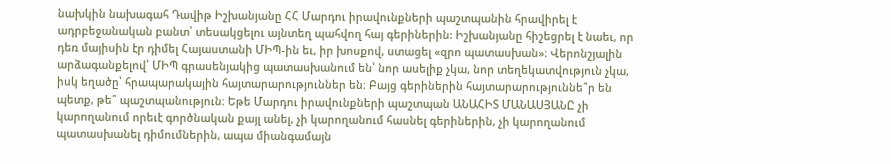նախկին նախագահ Դավիթ Իշխանյանը ՀՀ Մարդու իրավունքների պաշտպանին հրավիրել է ադրբեջանական բանտ՝ տեսակցելու այնտեղ պահվող հայ գերիներին: Իշխանյանը հիշեցրել է նաեւ, որ դեռ մայիսին էր դիմել Հայաստանի ՄԻՊ-ին եւ, իր խոսքով, ստացել «զրո պատասխան»։ Վերոնշյալին արձագանքելով՝ ՄԻՊ գրասենյակից պատասխանում են՝ նոր ասելիք չկա, նոր տեղեկատվություն չկա, իսկ եղածը՝ հրապարակային հայտարարություններ են։ Բայց գերիներին հայտարարություննե՞ր են պետք, թե՞ պաշտպանություն։ Եթե Մարդու իրավունքների պաշտպան ԱՆԱՀԻՏ ՄԱՆԱՍՅԱՆԸ չի կարողանում որեւէ գործնական քայլ անել, չի կարողանում հասնել գերիներին, չի կարողանում պատասխանել դիմումներին, ապա միանգամայն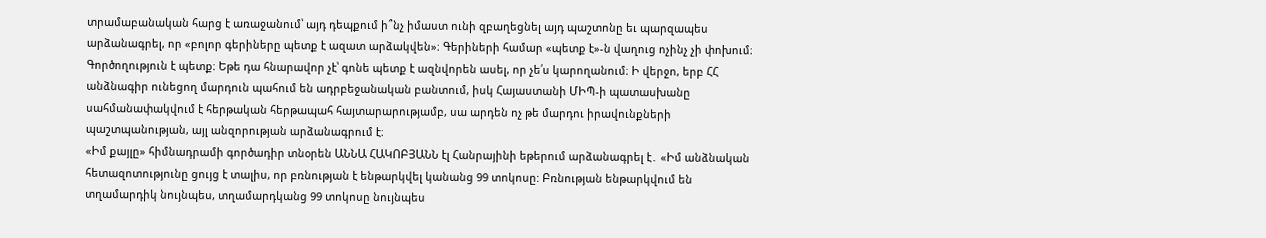տրամաբանական հարց է առաջանում՝ այդ դեպքում ի՞նչ իմաստ ունի զբաղեցնել այդ պաշտոնը եւ պարզապես արձանագրել, որ «բոլոր գերիները պետք է ազատ արձակվեն»։ Գերիների համար «պետք է»-ն վաղուց ոչինչ չի փոխում։ Գործողություն է պետք։ Եթե դա հնարավոր չէ՝ գոնե պետք է ազնվորեն ասել, որ չե՛ս կարողանում։ Ի վերջո, երբ ՀՀ անձնագիր ունեցող մարդուն պահում են ադրբեջանական բանտում, իսկ Հայաստանի ՄԻՊ-ի պատասխանը սահմանափակվում է հերթական հերթապահ հայտարարությամբ, սա արդեն ոչ թե մարդու իրավունքների պաշտպանության, այլ անզորության արձանագրում է։
«Իմ քայլը» հիմնադրամի գործադիր տնօրեն ԱՆՆԱ ՀԱԿՈԲՅԱՆՆ էլ Հանրայինի եթերում արձանագրել է․ «Իմ անձնական հետազոտությունը ցույց է տալիս, որ բռնության է ենթարկվել կանանց 99 տոկոսը: Բռնության ենթարկվում են տղամարդիկ նույնպես, տղամարդկանց 99 տոկոսը նույնպես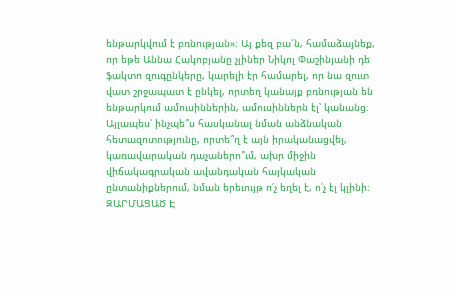ենթարկվում է բռնության»։ Այ քեզ բա՜ն, համաձայնեք, որ եթե Աննա Հակոբյանը չլիներ Նիկոլ Փաշինյանի դե ֆակտո զուգընկերը, կարելի էր համարել, որ նա զուտ վատ շրջապատ է ընկել, որտեղ կանայք բռնության են ենթարկում ամուսիններին, ամուսիններն էլ՝ կանանց։ Այլապես՝ ինչպե՞ս հասկանալ նման անձնական հետազոտությունը, որտե՞ղ է այն իրականացվել, կառավարական դաչաներո՞ւմ, ախր միջին վիճակագրական ավանդական հայկական ընտանիքներում, նման երեւույթ ո՛չ եղել է, ո՛չ էլ կլինի։
ԶԱՐՄԱՑԱԾ Է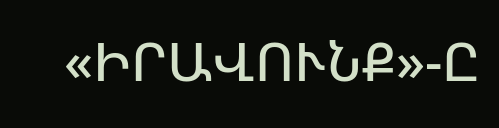«ԻՐԱՎՈՒՆՔ»-Ը